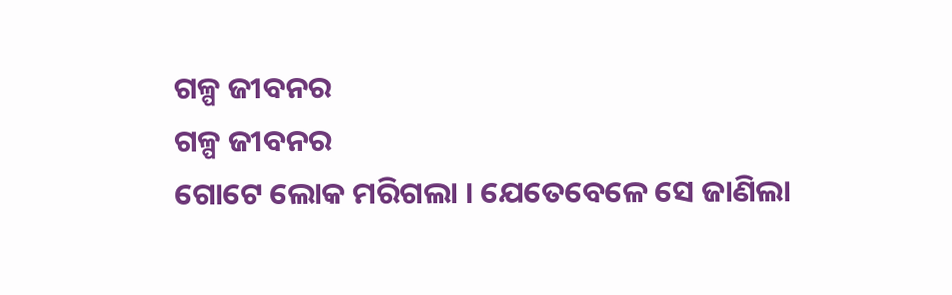ଗଳ୍ପ ଜୀବନର
ଗଳ୍ପ ଜୀବନର
ଗୋଟେ ଲୋକ ମରିଗଲା । ଯେତେବେଳେ ସେ ଜାଣିଲା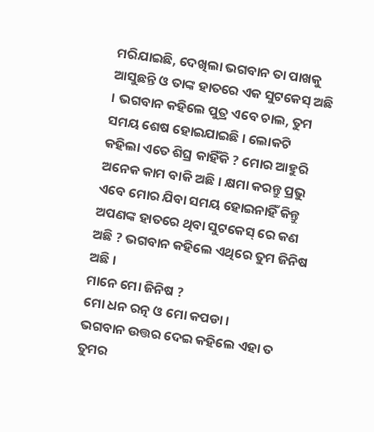ମରିଯାଇଛି, ଦେଖିଲା ଭଗବାନ ତା ପାଖକୁ ଆସୁଛନ୍ତି ଓ ତାଙ୍କ ହାତରେ ଏକ ସୁଟକେସ୍ ଅଛି । ଭଗବାନ କହିଲେ ପୁତ୍ର ଏବେ ଚାଲ, ତୁମ ସମୟ ଶେଷ ହୋଇଯାଇଛି । ଲୋକଟି କହିଲା ଏତେ ଶିଘ୍ର କାହିଁକି ? ମୋର ଆହୁରି ଅନେକ କାମ ବାକି ଅଛି । କ୍ଷମା କରନ୍ତୁ ପ୍ରଭୁ ଏବେ ମୋର ଯିବା ସମୟ ହୋଇନାହିଁ କିନ୍ତୁ ଅପଣଙ୍କ ହାତରେ ଥିବା ସୁଟକେସ୍ ରେ କଣ ଅଛି ? ଭଗବାନ କହିଲେ ଏଥିରେ ତୁମ ଜିନିଷ ଅଛି ।
ମାନେ ମୋ ଜିନିଷ ?
ମୋ ଧନ ରତ୍ନ ଓ ମୋ କପଡା ।
ଭଗବାନ ଉତ୍ତର ଦେଇ କହିଲେ ଏହା ତ ତୁମର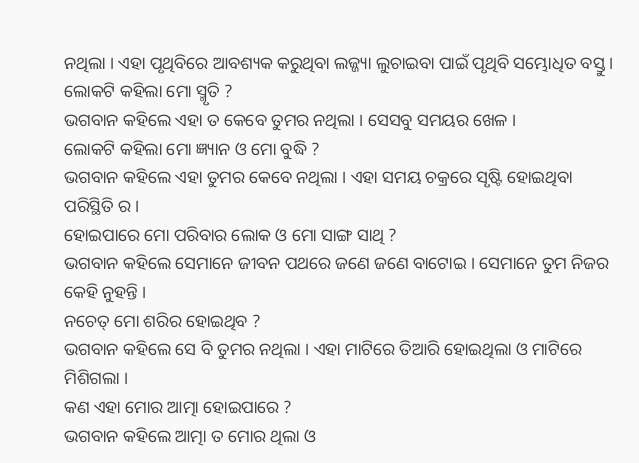ନଥିଲା । ଏହା ପୃଥିବିରେ ଆବଶ୍ୟକ କରୁଥିବା ଲଜ୍ଜ୍ୟା ଲୁଚାଇବା ପାଇଁ ପୃଥିବି ସମ୍ଭୋଧିତ ବସ୍ତୁ ।
ଲୋକଟି କହିଲା ମୋ ସ୍ମୃତି ?
ଭଗବାନ କହିଲେ ଏହା ତ କେବେ ତୁମର ନଥିଲା । ସେସବୁ ସମୟର ଖେଳ ।
ଲୋକଟି କହିଲା ମୋ ଜ୍ଞ୍ୟାନ ଓ ମୋ ବୁଦ୍ଧି ?
ଭଗବାନ କହିଲେ ଏହା ତୁମର କେବେ ନଥିଲା । ଏହା ସମୟ ଚକ୍ରରେ ସୃଷ୍ଟି ହୋଇଥିବା ପରିସ୍ଥିତି ର ।
ହୋଇପାରେ ମୋ ପରିବାର ଲୋକ ଓ ମୋ ସାଙ୍ଗ ସାଥି ?
ଭଗବାନ କହିଲେ ସେମାନେ ଜୀବନ ପଥରେ ଜଣେ ଜଣେ ବାଟୋଇ । ସେମାନେ ତୁମ ନିଜର କେହି ନୁହନ୍ତି ।
ନଚେତ୍ ମୋ ଶରିର ହୋଇଥିବ ?
ଭଗବାନ କହିଲେ ସେ ବି ତୁମର ନଥିଲା । ଏହା ମାଟିରେ ତିଆରି ହୋଇଥିଲା ଓ ମାଟିରେ ମିଶିଗଲା ।
କଣ ଏହା ମୋର ଆତ୍ମା ହୋଇପାରେ ?
ଭଗବାନ କହିଲେ ଆତ୍ମା ତ ମୋର ଥିଲା ଓ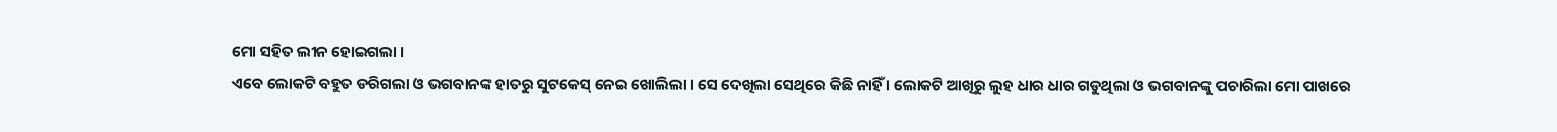ମୋ ସହିତ ଲୀନ ହୋଇଗଲା ।
ଏବେ ଲୋକଟି ବହୁତ ଡରିଗଲା ଓ ଭଗବାନଙ୍କ ହାତରୁ ସୁଟକେସ୍ ନେଇ ଖୋଲିଲା । ସେ ଦେଖିଲା ସେଥିରେ କିଛି ନାହିଁ । ଲୋକଟି ଆଖିରୁ ଲୁହ ଧାର ଧାର ଗଡୁଥିଲା ଓ ଭଗବାନଙ୍କୁ ପଚାରିଲା ମୋ ପାଖରେ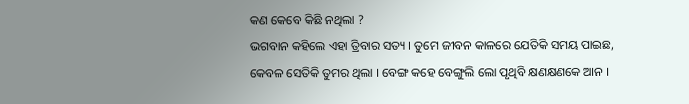କଣ କେବେ କିଛି ନଥିଲା ?
ଭଗବାନ କହିଲେ ଏହା ତ୍ରିବାର ସତ୍ୟ । ତୁମେ ଜୀବନ କାଳରେ ଯେତିକି ସମୟ ପାଇଛ, କେବଳ ସେତିକି ତୁମର ଥିଲା । ବେଙ୍ଗ କହେ ବେଙ୍ଗୁଲି ଲୋ ପୃଥିବି କ୍ଷଣକ୍ଷଣକେ ଆନ ।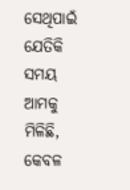ସେଥିପାଇଁ ଯେତିକି ସମୟ ଆମକୁ ମିଳିଛି, କେବଳ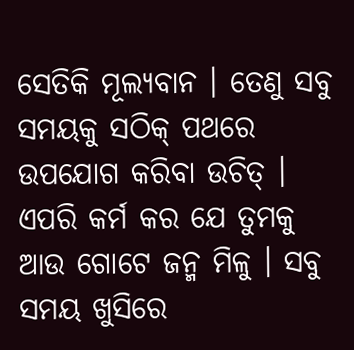ସେତିକି ମୂଲ୍ୟବାନ । ତେଣୁ ସବୁ ସମୟକୁ ସଠିକ୍ ପଥରେ ଉପଯୋଗ କରିବା ଉଚିତ୍ । ଏପରି କର୍ମ କର ଯେ ତୁମକୁ ଆଉ ଗୋଟେ ଜନ୍ମ ମିଳୁ । ସବୁ ସମୟ ଖୁସିରେ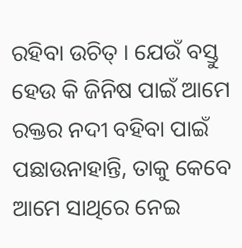ରହିବା ଉଚିତ୍ । ଯେଉଁ ବସ୍ତୁ ହେଉ କି ଜିନିଷ ପାଇଁ ଆମେ ରକ୍ତର ନଦୀ ବହିବା ପାଇଁ ପଛାଉନାହାନ୍ତି, ତାକୁ କେବେ ଆମେ ସାଥିରେ ନେଇ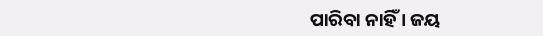ପାରିବା ନାହିଁ । ଜୟ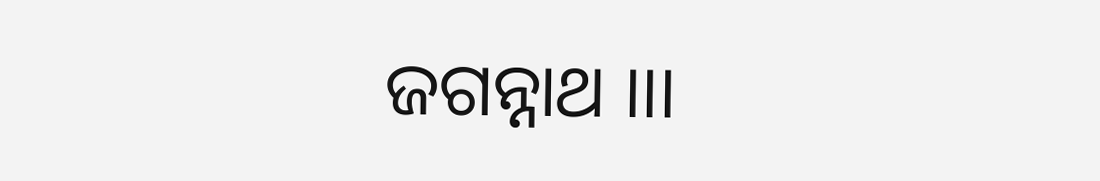ଜଗନ୍ନାଥ ।।।